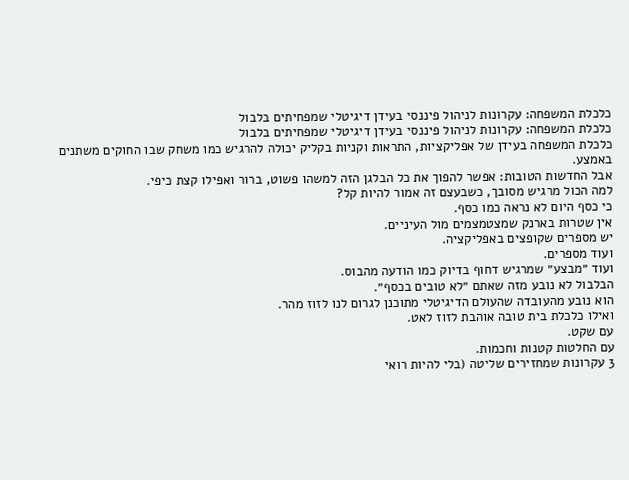כלכלת המשפחה: עקרונות לניהול פיננסי בעידן דיגיטלי שמפחיתים בלבול
כלכלת המשפחה: עקרונות לניהול פיננסי בעידן דיגיטלי שמפחיתים בלבול
כלכלת המשפחה בעידן של אפליקציות, התראות וקניות בקליק יכולה להרגיש כמו משחק שבו החוקים משתנים באמצע.
אבל החדשות הטובות: אפשר להפוך את כל הבלגן הזה למשהו פשוט, ברור ואפילו קצת כיפי.
למה הכול מרגיש מסובך, כשבעצם זה אמור להיות קל?
כי כסף היום לא נראה כמו כסף.
אין שטרות בארנק שמצטמצמים מול העיניים.
יש מספרים שקופצים באפליקציה.
ועוד מספרים.
ועוד ״מבצע״ שמרגיש דחוף בדיוק כמו הודעה מהבוס.
הבלבול לא נובע מזה שאתם ״לא טובים בכסף״.
הוא נובע מהעובדה שהעולם הדיגיטלי מתוכנן לגרום לנו לזוז מהר.
ואילו כלכלת בית טובה אוהבת לזוז לאט.
עם שקט.
עם החלטות קטנות וחכמות.
3 עקרונות שמחזירים שליטה (בלי להיות רואי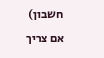חשבון)
אם צריך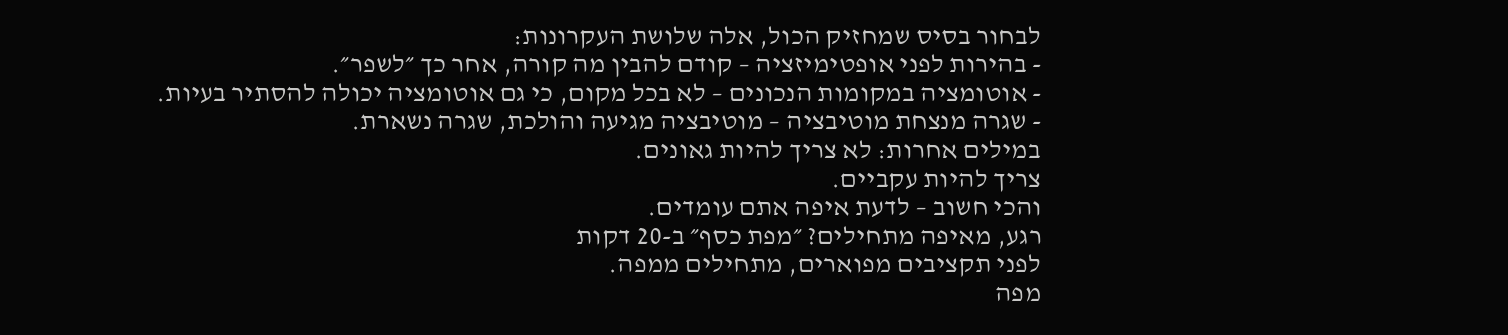לבחור בסיס שמחזיק הכול, אלה שלושת העקרונות:
- בהירות לפני אופטימיזציה – קודם להבין מה קורה, אחר כך ״לשפר״.
- אוטומציה במקומות הנכונים – לא בכל מקום, כי גם אוטומציה יכולה להסתיר בעיות.
- שגרה מנצחת מוטיבציה – מוטיבציה מגיעה והולכת, שגרה נשארת.
במילים אחרות: לא צריך להיות גאונים.
צריך להיות עקביים.
והכי חשוב – לדעת איפה אתם עומדים.
רגע, מאיפה מתחילים? ״מפת כסף״ ב-20 דקות
לפני תקציבים מפוארים, מתחילים ממפה.
מפה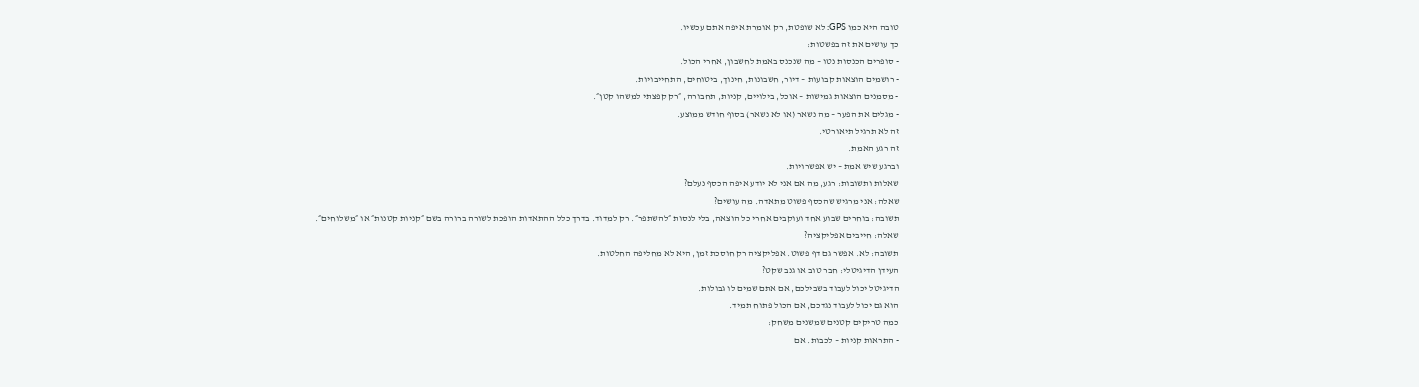טובה היא כמו GPS: לא שופטת, רק אומרת איפה אתם עכשיו.
כך עושים את זה בפשטות:
- סופרים הכנסות נטו – מה שנכנס באמת לחשבון, אחרי הכול.
- רושמים הוצאות קבועות – דיור, חשבונות, חינוך, ביטוחים, התחייבויות.
- מסמנים הוצאות גמישות – אוכל, בילויים, קניות, תחבורה, ״רק קפצתי למשהו קטן״.
- מגלים את הפער – מה נשאר (או לא נשאר) בסוף חודש ממוצע.
זה לא תרגיל תיאורטי.
זה רגע האמת.
וברגע שיש אמת – יש אפשרויות.
שאלות ותשובות: רגע, מה אם אני לא יודע איפה הכסף נעלם?
שאלה: אני מרגיש שהכסף פשוט מתאדה. מה עושים?
תשובה: בוחרים שבוע אחד ועוקבים אחרי כל הוצאה, בלי לנסות ״להשתפר״. רק למדוד. בדרך כלל ההתאדות הופכת לשורה ברורה בשם ״קניות קטנות״ או ״משלוחים״.
שאלה: חייבים אפליקציה?
תשובה: לא. אפשר גם דף פשוט. אפליקציה רק חוסכת זמן, היא לא מחליפה החלטות.
העידן הדיגיטלי: חבר טוב או גנב שקט?
הדיגיטל יכול לעבוד בשבילכם, אם אתם שמים לו גבולות.
הוא גם יכול לעבוד נגדכם, אם הכול פתוח תמיד.
כמה טריקים קטנים שמשנים משחק:
- התראות קניות – לכבות. אם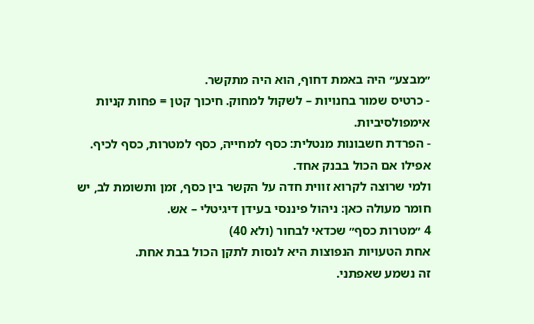״מבצע״ היה באמת דחוף, הוא היה מתקשר.
- כרטיס שמור בחנויות – לשקול למחוק. חיכוך קטן = פחות קניות אימפולסיביות.
- הפרדת חשבונות מנטלית: כסף למחייה, כסף למטרות, כסף לכיף. אפילו אם הכול בבנק אחד.
ולמי שרוצה לקרוא זווית חדה על הקשר בין כסף, זמן ותשומת לב, יש חומר מעולה כאן: ניהול פיננסי בעידן דיגיטלי – אש.
4 ״מטרות כסף״ שכדאי לבחור (ולא 40)
אחת הטעויות הנפוצות היא לנסות לתקן הכול בבת אחת.
זה נשמע שאפתני.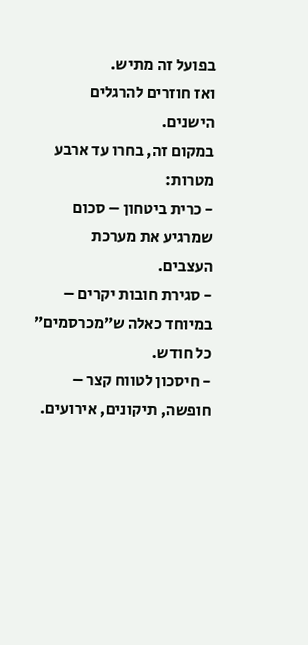בפועל זה מתיש.
ואז חוזרים להרגלים הישנים.
במקום זה, בחרו עד ארבע מטרות:
- כרית ביטחון – סכום שמרגיע את מערכת העצבים.
- סגירת חובות יקרים – במיוחד כאלה ש״מכרסמים״ כל חודש.
- חיסכון לטווח קצר – חופשה, תיקונים, אירועים.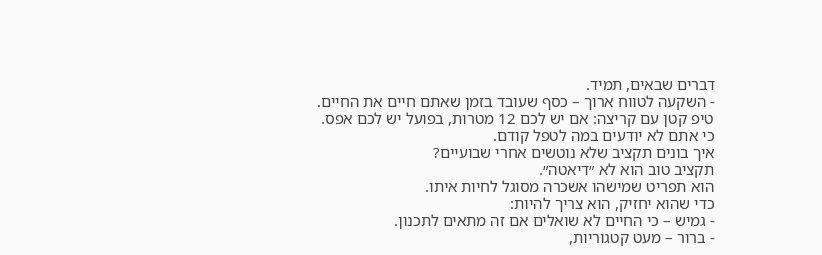דברים שבאים, תמיד.
- השקעה לטווח ארוך – כסף שעובד בזמן שאתם חיים את החיים.
טיפ קטן עם קריצה: אם יש לכם 12 מטרות, בפועל יש לכם אפס.
כי אתם לא יודעים במה לטפל קודם.
איך בונים תקציב שלא נוטשים אחרי שבועיים?
תקציב טוב הוא לא ״דיאטה״.
הוא תפריט שמישהו אשכרה מסוגל לחיות איתו.
כדי שהוא יחזיק, הוא צריך להיות:
- גמיש – כי החיים לא שואלים אם זה מתאים לתכנון.
- ברור – מעט קטגוריות,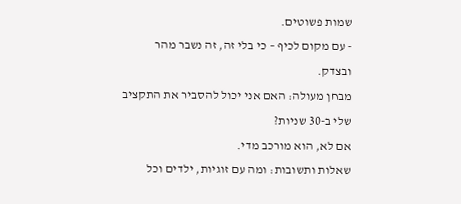שמות פשוטים.
- עם מקום לכיף – כי בלי זה, זה נשבר מהר ובצדק.
מבחן מעולה: האם אני יכול להסביר את התקציב שלי ב-30 שניות?
אם לא, הוא מורכב מדי.
שאלות ותשובות: ומה עם זוגיות, ילדים וכל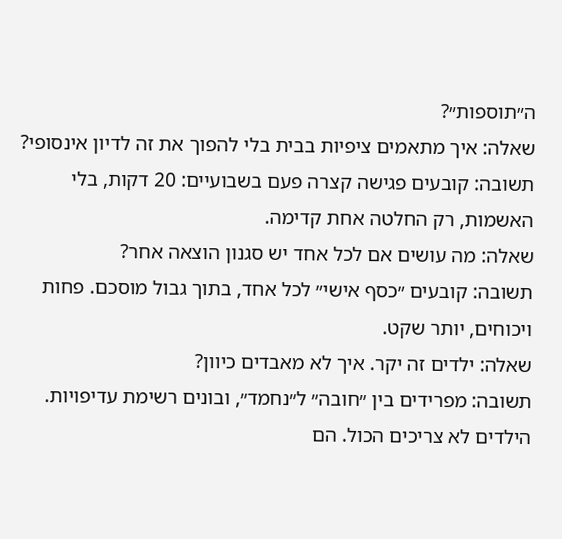ה״תוספות״?
שאלה: איך מתאמים ציפיות בבית בלי להפוך את זה לדיון אינסופי?
תשובה: קובעים פגישה קצרה פעם בשבועיים: 20 דקות, בלי האשמות, רק החלטה אחת קדימה.
שאלה: מה עושים אם לכל אחד יש סגנון הוצאה אחר?
תשובה: קובעים ״כסף אישי״ לכל אחד, בתוך גבול מוסכם. פחות ויכוחים, יותר שקט.
שאלה: ילדים זה יקר. איך לא מאבדים כיוון?
תשובה: מפרידים בין ״חובה״ ל״נחמד״, ובונים רשימת עדיפויות. הילדים לא צריכים הכול. הם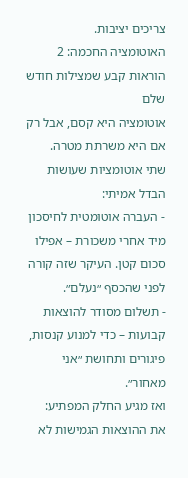צריכים יציבות.
האוטומציה החכמה: 2 הוראות קבע שמצילות חודש שלם
אוטומציה היא קסם, אבל רק אם היא משרתת מטרה.
שתי אוטומציות שעושות הבדל אמיתי:
- העברה אוטומטית לחיסכון מיד אחרי משכורת – אפילו סכום קטן. העיקר שזה קורה לפני שהכסף ״נעלם״.
- תשלום מסודר להוצאות קבועות – כדי למנוע קנסות, פיגורים ותחושת ״אני מאחור״.
ואז מגיע החלק המפתיע:
את ההוצאות הגמישות לא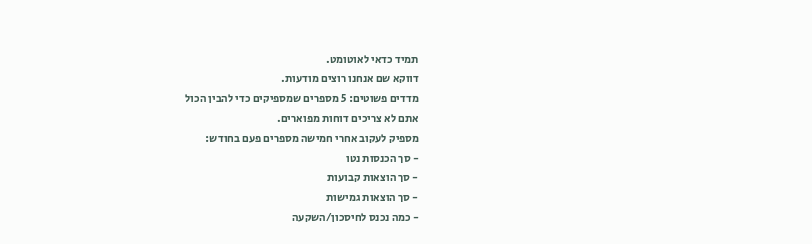תמיד כדאי לאוטומט.
דווקא שם אנחנו רוצים מודעות.
מדדים פשוטים: 5 מספרים שמספיקים כדי להבין הכול
אתם לא צריכים דוחות מפוארים.
מספיק לעקוב אחרי חמישה מספרים פעם בחודש:
- סך הכנסות נטו
- סך הוצאות קבועות
- סך הוצאות גמישות
- כמה נכנס לחיסכון/השקעה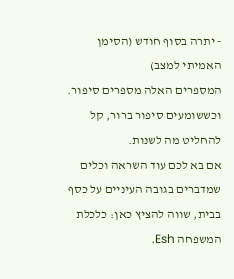- יתרה בסוף חודש (הסימן האמיתי למצב)
המספרים האלה מספרים סיפור.
וכששומעים סיפור ברור, קל להחליט מה לשנות.
אם בא לכם עוד השראה וכלים שמדברים בגובה העיניים על כסף בבית, שווה להציץ כאן: כלכלת המשפחה Esh.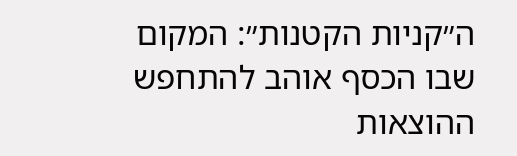ה״קניות הקטנות״: המקום שבו הכסף אוהב להתחפש
ההוצאות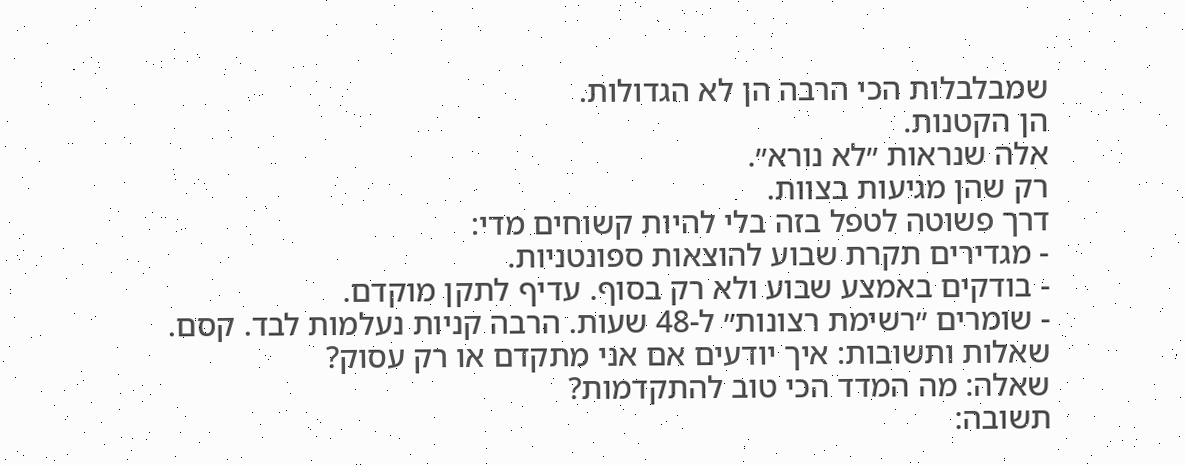שמבלבלות הכי הרבה הן לא הגדולות.
הן הקטנות.
אלה שנראות ״לא נורא״.
רק שהן מגיעות בצוות.
דרך פשוטה לטפל בזה בלי להיות קשוחים מדי:
- מגדירים תקרת שבוע להוצאות ספונטניות.
- בודקים באמצע שבוע ולא רק בסוף. עדיף לתקן מוקדם.
- שומרים ״רשימת רצונות״ ל-48 שעות. הרבה קניות נעלמות לבד. קסם.
שאלות ותשובות: איך יודעים אם אני מתקדם או רק עסוק?
שאלה: מה המדד הכי טוב להתקדמות?
תשובה: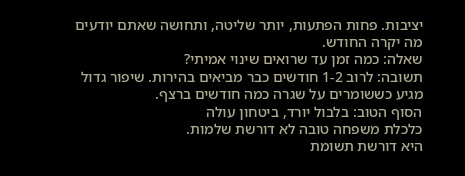יציבות. פחות הפתעות, יותר שליטה, ותחושה שאתם יודעים מה יקרה החודש.
שאלה: כמה זמן עד שרואים שינוי אמיתי?
תשובה: לרוב 1-2 חודשים כבר מביאים בהירות. שיפור גדול מגיע כששומרים על שגרה כמה חודשים ברצף.
הסוף הטוב: בלבול יורד, ביטחון עולה
כלכלת משפחה טובה לא דורשת שלמות.
היא דורשת תשומת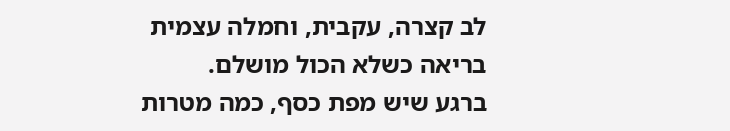לב קצרה, עקבית, וחמלה עצמית בריאה כשלא הכול מושלם.
ברגע שיש מפת כסף, כמה מטרות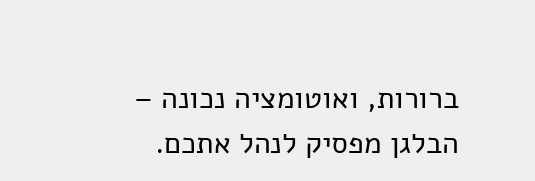ברורות, ואוטומציה נכונה – הבלגן מפסיק לנהל אתכם.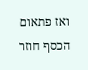ואז פתאום הכסף חוזר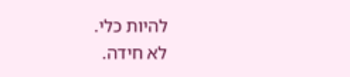להיות כלי.
לא חידה.